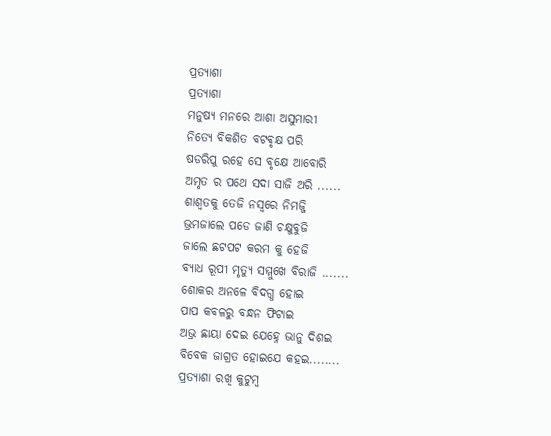ପ୍ରତ୍ୟାଶା
ପ୍ରତ୍ୟାଶା
ମନୁଷ୍ଯ ମନରେ ଆଶା ଅସୁମାରୀ
ନିତ୍ଯେ ବିକଶିତ ବଟଵୃକ୍ଷ ପରି
ଷଡରିପୁ ରହେ ସେ ବୃକ୍ଷେ ଆବୋରି
ଅମୃତ ର ପଥେ ସଦା ସାଜି ଅରି ......
ଶାଶ୍ଵତକୁ ତେଜି ନସ୍ୱରେ ନିମଜ୍ଜି
ଭ୍ରମଜାଲେ ପଡେ ଜାଣି ଚକ୍ଷୁବୁଜି
ଜାଲେ ଛଟପଟ କରମ କୁ ହେଜି
ବ୍ୟାଧ ରୂପୀ ମୃତ୍ୟୁ ସମ୍ମୁଖେ ବିରାଜି .......
ଶୋକର ଅନଳେ ବିଦଗ୍ଧ ହୋଇ
ପାପ କବଳରୁ ବନ୍ଧନ ଫିଟାଇ
ଅଭ୍ର ଛାୟା ଦେଇ ଯେହ୍ନେ ଭାନୁ ଦିଶଇ
ବିବେକ ଜାଗ୍ରତ ହୋଇଯେ କହଇ........
ପ୍ରତ୍ଯାଶା ରଖି କୁଟୁମ୍ବ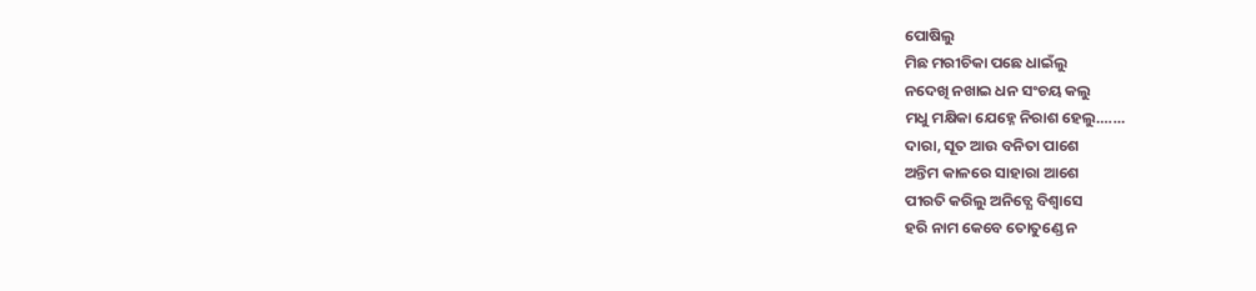ପୋଷିଲୁ
ମିଛ ମରୀଚିକା ପଛେ ଧାଇଁଲୁ
ନଦେଖି ନଖାଇ ଧନ ସଂଚୟ କଲୁ
ମଧୁ ମକ୍ଷିକା ଯେହ୍ନେ ନିରାଶ ହେଲୁ.......
ଦାରା, ସୂତ ଆଉ ବନିତା ପାଶେ
ଅନ୍ତିମ କାଳରେ ସାହାରା ଆଶେ
ପୀରତି କରିଲୁ ଅନିତ୍ଯେ ବିଶ୍ବାସେ
ହରି ନାମ କେବେ ତୋତୁଣ୍ଡେ ନ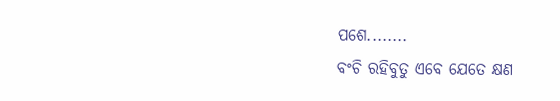ପଶେ........
ବଂଚି ରହିବୁତୁ ଏବେ ଯେତେ କ୍ଷଣ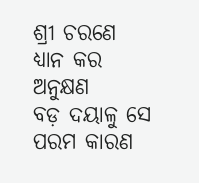ଶ୍ରୀ ଚରଣେ ଧ୍ଯାନ କର ଅନୁକ୍ଷଣ
ବଡ଼ ଦୟାଳୁ ସେ ପରମ କାରଣ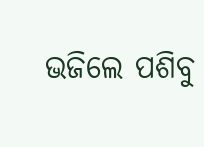ଭଜିଲେ ପଶିବୁ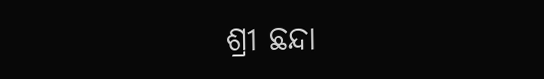ଶ୍ରୀ ଛନ୍ଦା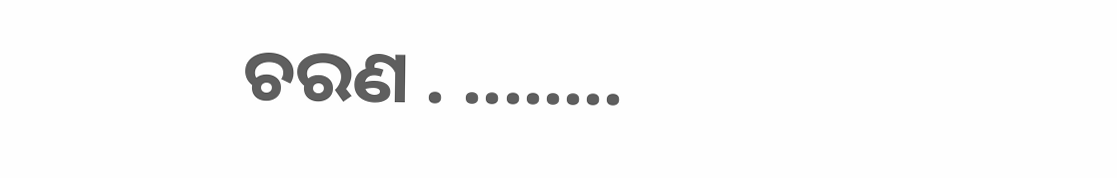ଚରଣ . ........